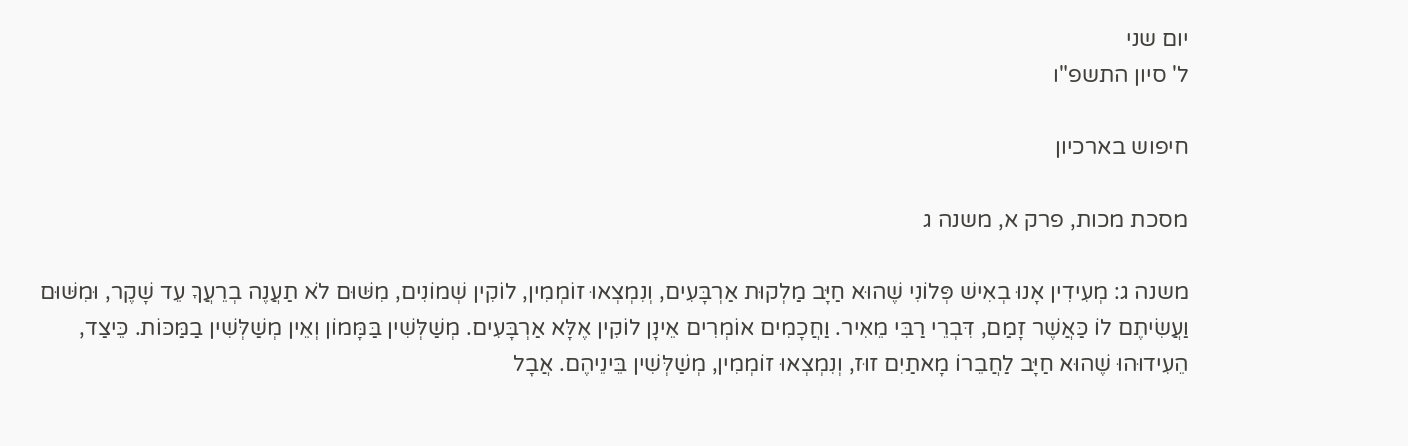יום שני
ל' סיון התשפ"ו

חיפוש בארכיון

מסכת מכות, פרק א, משנה ג

משנה ג: מְעִידִין אָנוּ בְאִישׁ פְּלוֹנִי שֶׁהוּא חַיָּב מַלְקוּת אַרְבָּעִים, וְנִמְצְאוּ זוֹמְמִין, לוֹקִין שְׁמוֹנִים, מִשּׁוּם לֹא תַעֲנֶה בְרֵעֲךָ עֵד שָׁקֶר, וּמִשּׁוּם וַעֲשִׂיתֶם לוֹ כַּאֲשֶׁר זָמַם, דִּבְרֵי רַבִּי מֵאִיר. וַחֲכָמִים אוֹמְרִים אֵינָן לוֹקִין אֶלָּא אַרְבָּעִים. מְשַׁלְּשִׁין בַּמָּמוֹן וְאֵין מְשַׁלְּשִׁין בַמַּכּוֹת. כֵּיצַד, הֵעִידוּהוּ שֶׁהוּא חַיָּב לַחֲבֵרוֹ מָאתַיִם זוּז, וְנִמְצְאוּ זוֹמְמִין, מְשַׁלְּשִׁין בֵּינֵיהֶם. אֲבָל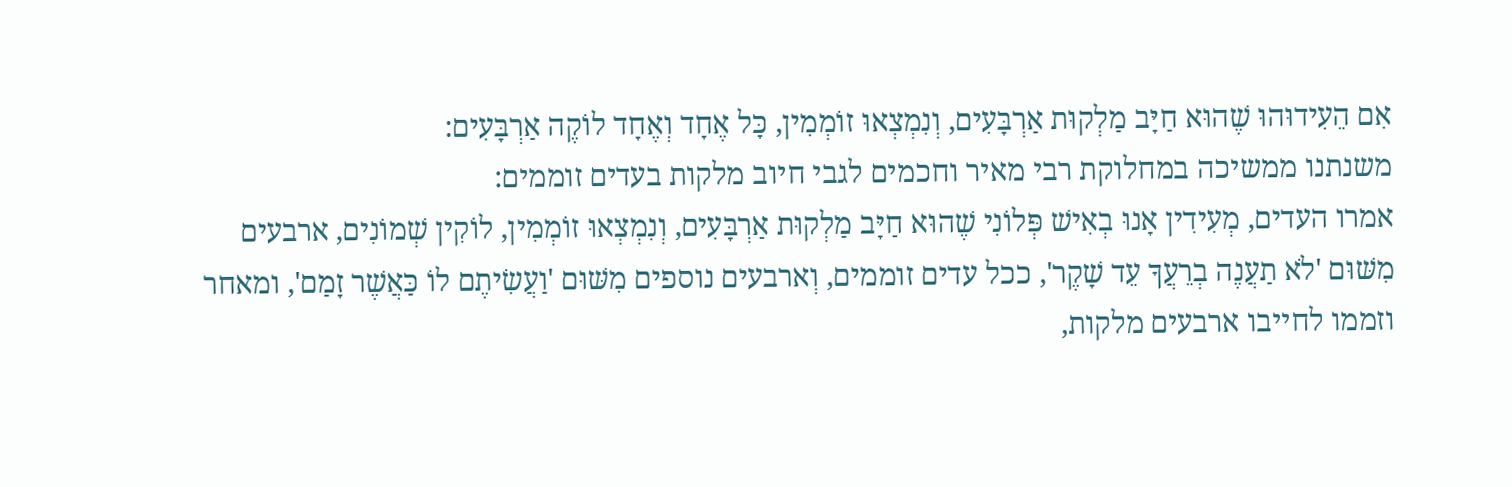אִם הֵעִידוּהוּ שֶׁהוּא חַיָּב מַלְקוּת אַרְבָּעִים, וְנִמְצְאוּ זוֹמְמִין, כָּל אֶחָד וְאֶחָד לוֹקֶה אַרְבָּעִים:
משנתנו ממשיכה במחלוקת רבי מאיר וחכמים לגבי חיוב מלקות בעדים זוממים:
אמרו העדים, מְעִידִין אָנוּ בְאִישׁ פְּלוֹנִי שֶׁהוּא חַיָּב מַלְקוּת אַרְבָּעִים, וְנִמְצְאוּ זוֹמְמִין, לוֹקִין שְׁמוֹנִים, ארבעים מִשּׁוּם 'לֹא תַעֲנֶה בְרֵעֲךָ עֵד שָׁקֶר', ככל עדים זוממים, וְארבעים נוספים מִשּׁוּם 'וַעֲשִׂיתֶם לוֹ כַּאֲשֶׁר זָמַם', ומאחר וזממו לחייבו ארבעים מלקות,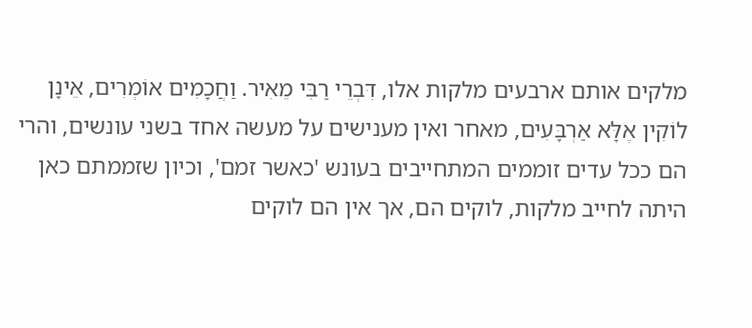מלקים אותם ארבעים מלקות אלו, דִּבְרֵי רַבִּי מֵאִיר. וַחֲכָמִים אוֹמְרִים, אֵינָן לוֹקִין אֶלָּא אַרְבָּעִים, מאחר ואין מענישים על מעשה אחד בשני עונשים, והרי הם ככל עדים זוממים המתחייבים בעונש 'כאשר זמם', וכיון שזממתם כאן היתה לחייב מלקות, לוקים הם, אך אין הם לוקים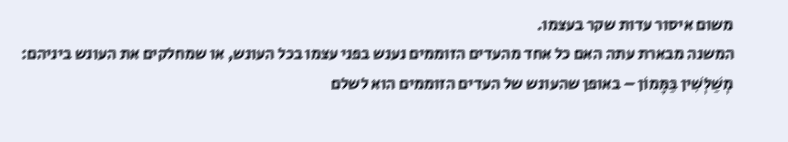משום איסור עדות שקר בעצמו.
המשנה מבארת עתה האם כל אחד מהעדים הזוממים נענש בפני עצמו בכל העונש, או שמחלקים את העונש ביניהם:
מְשַׁלְּשִׁין בַּמָּמוֹן – באופן שהעונש של העדים הזוממים הוא לשלם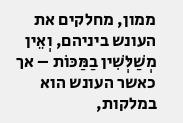ממון, מחלקים את העונש ביניהם, וְאֵין מְשַׁלְּשִׁין בַמַּכּוֹת – אך כאשר העונש הוא במלקות,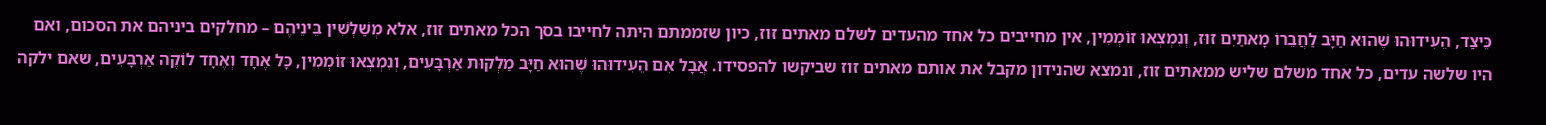כֵּיצַד, הֵעִידוּהוּ שֶׁהוּא חַיָּב לַחֲבֵרוֹ מָאתַיִם זוּז, וְנִמְצְאוּ זוֹמְמִין, אין מחייבים כל אחד מהעדים לשלם מאתים זוז, כיון שזממתם היתה לחייבו בסך הכל מאתים זוז, אלא מְשַׁלְּשִׁין בֵּינֵיהֶם – מחלקים ביניהם את הסכום, ואם היו שלשה עדים, כל אחד משלם שליש ממאתים זוז, ונמצא שהנידון מקבל את אותם מאתים זוז שביקשו להפסידו. אֲבָל אִם הֵעִידוּהוּ שֶׁהוּא חַיָּב מַלְקוּת אַרְבָּעִים, וְנִמְצְאוּ זוֹמְמִין, כָּל אֶחָד וְאֶחָד לוֹקֶה אַרְבָּעִים, שאם ילקה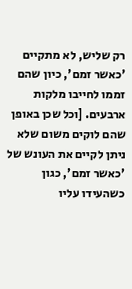רק שליש, לא מתקיים 'כאשר זמם', כיון שהם זממו לחייבו מלקות ארבעים. [וכל שכן באופן שהם לוקים משום שלא ניתן לקיים את העונש של 'כאשר זמם', כגון כשהעידו עליו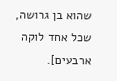שהוא בן גרושה, שכל אחד לוקה ארבעים].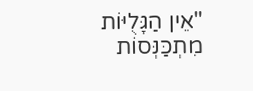"אֵין הַגָּלֻיּוֹת מִתְכַּנְּסוֹת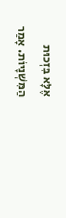אֶלָּא בִּזְכוּת הַמִּשְׁנָיוֹת. אָמַר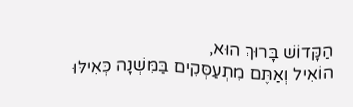הַקָּדוֹשׁ בָּרוּךְ הוּא,
הוֹאִיל וְאַתֶּם מִתְעַסְּקִים בַּמִּשְׁנָה כְּאִילּוּ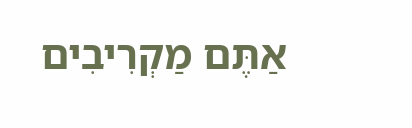אַתֶּם מַקְרִיבִים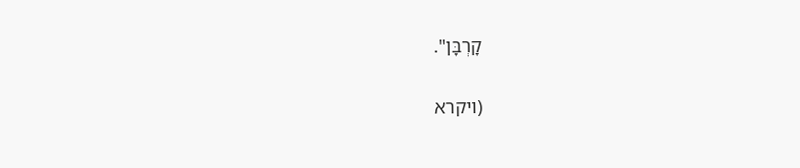קָרְבָּן".

(ויקרא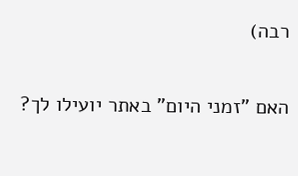רבה)

האם "זמני היום" באתר יועילו לך?